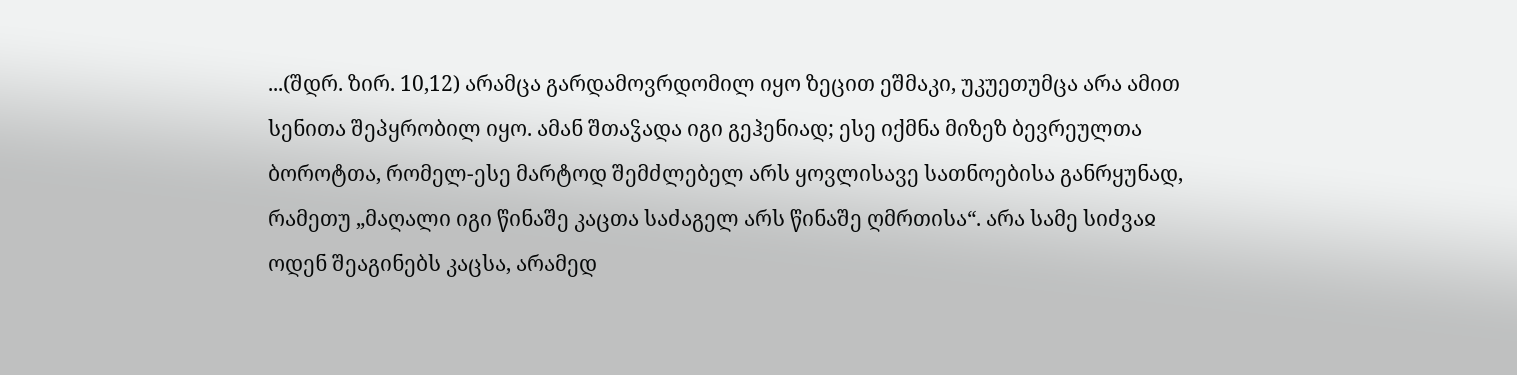...(შდრ. ზირ. 10,12) არამცა გარდამოვრდომილ იყო ზეცით ეშმაკი, უკუეთუმცა არა ამით სენითა შეპყრობილ იყო. ამან შთაჴადა იგი გეჰენიად; ესე იქმნა მიზეზ ბევრეულთა ბოროტთა, რომელ-ესე მარტოდ შემძლებელ არს ყოვლისავე სათნოებისა განრყუნად, რამეთუ „მაღალი იგი წინაშე კაცთა საძაგელ არს წინაშე ღმრთისა“. არა სამე სიძვაჲ ოდენ შეაგინებს კაცსა, არამედ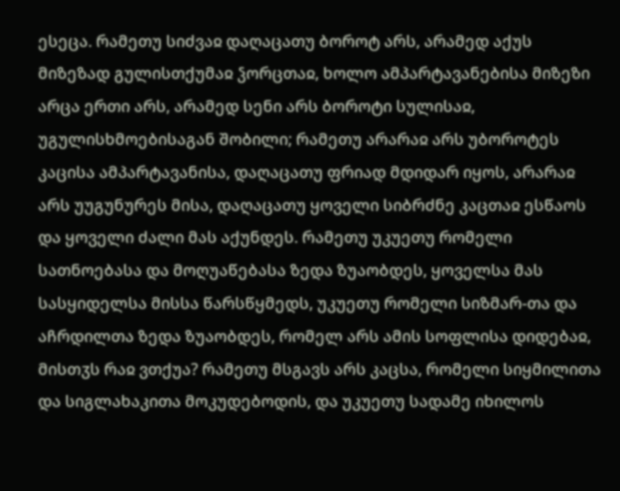ესეცა. რამეთუ სიძვაჲ დაღაცათუ ბოროტ არს, არამედ აქუს მიზეზად გულისთქუმაჲ ჴორცთაჲ, ხოლო ამპარტავანებისა მიზეზი არცა ერთი არს, არამედ სენი არს ბოროტი სულისაჲ, უგულისხმოებისაგან შობილი; რამეთუ არარაჲ არს უბოროტეს კაცისა ამპარტავანისა, დაღაცათუ ფრიად მდიდარ იყოს, არარაჲ არს უუგუნურეს მისა, დაღაცათუ ყოველი სიბრძნე კაცთაჲ ესწაოს და ყოველი ძალი მას აქუნდეს. რამეთუ უკუეთუ რომელი სათნოებასა და მოღუაწებასა ზედა ზუაობდეს, ყოველსა მას სასყიდელსა მისსა წარსწყმედს, უკუეთუ რომელი სიზმარ-თა და აჩრდილთა ზედა ზუაობდეს, რომელ არს ამის სოფლისა დიდებაჲ, მისთჳს რაჲ ვთქუა? რამეთუ მსგავს არს კაცსა, რომელი სიყმილითა და სიგლახაკითა მოკუდებოდის, და უკუეთუ სადამე იხილოს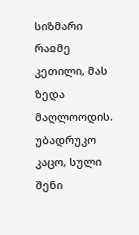სიზმარი რაჲმე კეთილი, მას ზედა მაღლოოდის.
უბადრუკო კაცო, სული შენი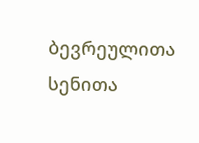ბევრეულითა სენითა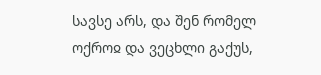სავსე არს, და შენ რომელ ოქროჲ და ვეცხლი გაქუს,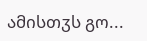ამისთჳს გო...